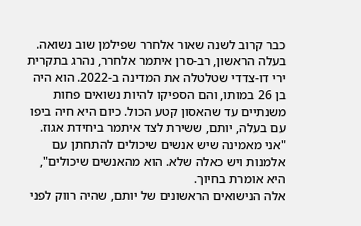כבר קרוב לשנה שאור אלחרר שפילמן שוב נשואה. בעלה הראשון, רב-סרן איתמר אלחרר, נהרג בתקרית ירי דו-צדדי שטלטלה את המדינה ב-2022. הוא היה בן 26 במותו, והם הספיקו להיות נשואים פחות משנתיים עד שהאסון קטע הכול. כיום היא חיה ביפו עם בעלה, יותם, ששירת לצד איתמר ביחידת אגוז. "אני מאמינה שיש אנשים שיכולים להתחתן עם אלמנות ויש כאלה שלא. הוא מהאנשים שיכולים", היא אומרת בחיוך.
אלה הנישואים הראשונים של יותם, שהיה רווק לפני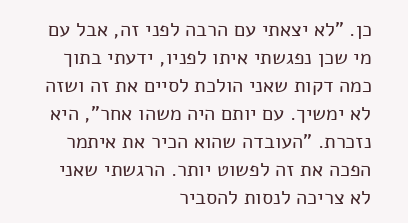כן. "לא יצאתי עם הרבה לפני זה, אבל עם מי שכן נפגשתי איתו לפניו, ידעתי בתוך כמה דקות שאני הולכת לסיים את זה ושזה לא ימשיך. עם יותם היה משהו אחר", היא נזכרת. "העובדה שהוא הכיר את איתמר הפכה את זה לפשוט יותר. הרגשתי שאני לא צריכה לנסות להסביר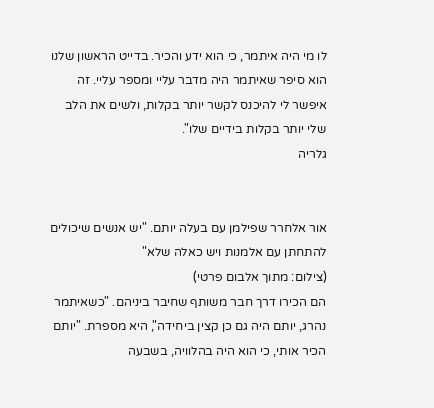לו מי היה איתמר, כי הוא ידע והכיר. בדייט הראשון שלנו הוא סיפר שאיתמר היה מדבר עליי ומספר עליי. זה איפשר לי להיכנס לקשר יותר בקלות, ולשים את הלב שלי יותר בקלות בידיים שלו".
גלריה


אור אלחרר שפילמן עם בעלה יותם. "יש אנשים שיכולים להתחתן עם אלמנות ויש כאלה שלא"
(צילום: מתוך אלבום פרטי)
הם הכירו דרך חבר משותף שחיבר ביניהם. "כשאיתמר נהרג, יותם היה גם כן קצין ביחידה", היא מספרת. "יותם הכיר אותי, כי הוא היה בהלוויה, בשבעה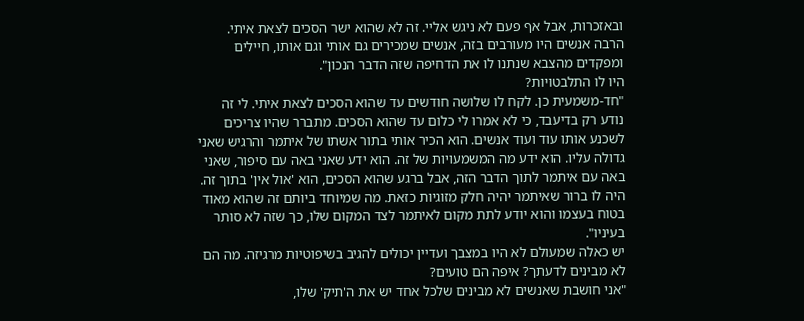ובאזכרות, אבל אף פעם לא ניגש אליי. זה לא שהוא ישר הסכים לצאת איתי. הרבה אנשים היו מעורבים בזה, אנשים שמכירים גם אותי וגם אותו, חיילים ומפקדים מהצבא שנתנו לו את הדחיפה שזה הדבר הנכון".
היו לו התלבטויות?
"חד-משמעית כן. לקח לו שלושה חודשים עד שהוא הסכים לצאת איתי. לי זה נודע רק בדיעבד, כי לא אמרו לי כלום עד שהוא הסכים. מתברר שהיו צריכים לשכנע אותו עוד ועוד אנשים. הוא הכיר אותי בתור אשתו של איתמר והרגיש שאני גדולה עליו. הוא ידע מה המשמעויות של זה. הוא ידע שאני באה עם סיפור, שאני באה עם איתמר לתוך הדבר הזה, אבל ברגע שהוא הסכים, הוא 'אול אין' בתוך זה. היה לו ברור שאיתמר יהיה חלק מזוגיות כזאת. מה שמיוחד ביותם זה שהוא מאוד בטוח בעצמו והוא יודע לתת מקום לאיתמר לצד המקום שלו, כך שזה לא סותר בעיניו".
יש כאלה שמעולם לא היו במצבך ועדיין יכולים להגיב בשיפוטיות מרגיזה. מה הם לא מבינים לדעתך? איפה הם טועים?
"אני חושבת שאנשים לא מבינים שלכל אחד יש את ה'תיק' שלו,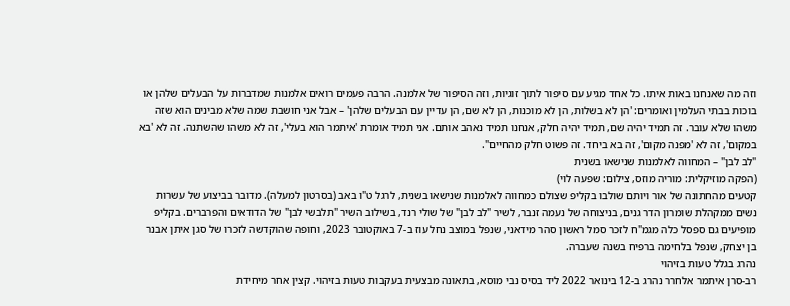וזה מה שאנחנו באות איתו. כל אחד מגיע עם סיפור לתוך זוגיות, וזה הסיפור של אלמנה. הרבה פעמים רואים אלמנות שמדברות על הבעלים שלהן או בוכות בבתי העלמין ואומרים: 'הן לא בשלות, הן לא מוכנות, הן לא שם, הן עדיין עם הבעלים שלהן' – אבל אני חושבת שמה שלא מבינים הוא שזה משהו שלא עובר. זה תמיד יהיה שם, תמיד יהיה חלק, אנחנו תמיד נאהב אותם. אני תמיד אומרת 'איתמר הוא בעלי', זה לא משהו שהשתנה. זה לא 'בא במקום', זה לא 'מפנה מקום', זה בא ביחד. זה פשוט חלק מהחיים".
"לב לבן" – המחווה לאלמנות שנישאו בשנית
(הפקה מוזיקלית: מוריה מוזס, צילום: שפעה לוי)
קטעים מהחתונה של אור ויותם שולבו בקליפ שצולם כמחווה לאלמנות שנישאו בשנית, לרגל ט"ו באב (בסרטון למעלה). מדובר בביצוע של עשרות נשים ממקהלת שומרון הדר גנים, בניצוחה של נעמה זנבר, לשיר "לב לבן" של שולי רנד, בשילוב השיר "תלבשי לבן" של הדודאים והפרברים. בקליפ מופיעים גם ספסל כלה מגמ"ח לזכר סמל ראשון סהר מידאני, שנפל במוצב נחל עוז ב-7 באוקטובר 2023, וחופה שהוקדשה לזכרו של סגן איתן אבנר בן יצחק, שנפל בלחימה ברפיח בשנה שעברה.
נהרג בגלל טעות בזיהוי
רב-סרן איתמר אלחרר נהרג ב-12 בינואר 2022 ליד בסיס נבי מוסא, בתאונה מבצעית בעקבות טעות בזיהוי. קצין אחר מיחידת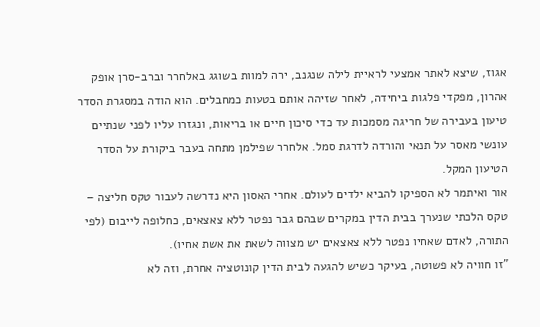אגוז, שיצא לאתר אמצעי לראיית לילה שנגנב, ירה למוות בשוגג באלחרר וברב-סרן אופק אהרון, מפקדי פלגות ביחידה, לאחר שזיהה אותם בטעות כמחבלים. הוא הודה במסגרת הסדר טיעון בעבירה של חריגה מסמכות עד כדי סיכון חיים או בריאות, ונגזרו עליו לפני שנתיים עונשי מאסר על תנאי והורדה לדרגת סמל. אלחרר שפילמן מתחה בעבר ביקורת על הסדר הטיעון המקל.
אור ואיתמר לא הספיקו להביא ילדים לעולם. אחרי האסון היא נדרשה לעבור טקס חליצה – טקס הלכתי שנערך בבית הדין במקרים שבהם גבר נפטר ללא צאצאים, כחלופה לייבום (לפי התורה, לאדם שאחיו נפטר ללא צאצאים יש מצווה לשאת את אשת אחיו).
"זו חוויה לא פשוטה, בעיקר כשיש להגעה לבית הדין קונוטציה אחרת, וזה לא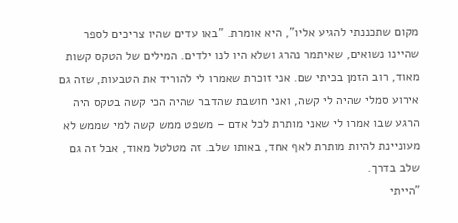מקום שתכננתי להגיע אליו", היא אומרת. "באו עדים שהיו צריכים לספר שהיינו נשואים, שאיתמר נהרג ושלא היו לנו ילדים. המילים של הטקס קשות מאוד, רוב הזמן בכיתי שם. אני זוכרת שאמרו לי להוריד את הטבעות, שזה גם אירוע סמלי שהיה לי קשה, ואני חושבת שהדבר שהיה הכי קשה בטקס היה הרגע שבו אמרו לי שאני מותרת לכל אדם – משפט ממש קשה למי שממש לא מעוניינת להיות מותרת לאף אחד, באותו שלב. זה מטלטל מאוד, אבל זה גם שלב בדרך.
"הייתי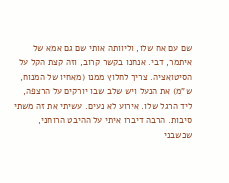שם עם אח שלו, וליוותה אותי שם גם אמא של איתמר, דבי. אנחנו בקשר קרוב, וזה קצת הקל על הסיטואציה. צריך לחלוץ ממנו (מאחיו של המנוח, ש"מ) את הנעל ויש שלב שבו יורקים על הרצפה, ליד הרגל שלו. אירוע לא נעים. עשיתי את זה משתי סיבות. הרבה דיברו איתי על ההיבט הרוחני, שכשבני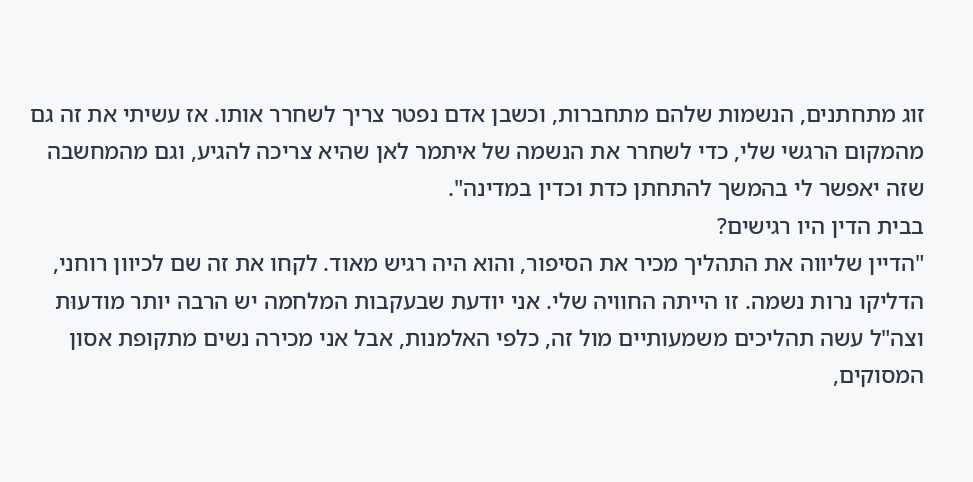זוג מתחתנים, הנשמות שלהם מתחברות, וכשבן אדם נפטר צריך לשחרר אותו. אז עשיתי את זה גם מהמקום הרגשי שלי, כדי לשחרר את הנשמה של איתמר לאן שהיא צריכה להגיע, וגם מהמחשבה שזה יאפשר לי בהמשך להתחתן כדת וכדין במדינה".
בבית הדין היו רגישים?
"הדיין שליווה את התהליך מכיר את הסיפור, והוא היה רגיש מאוד. לקחו את זה שם לכיוון רוחני, הדליקו נרות נשמה. זו הייתה החוויה שלי. אני יודעת שבעקבות המלחמה יש הרבה יותר מודעוּת וצה"ל עשה תהליכים משמעותיים מול זה, כלפי האלמנות, אבל אני מכירה נשים מתקופת אסון המסוקים,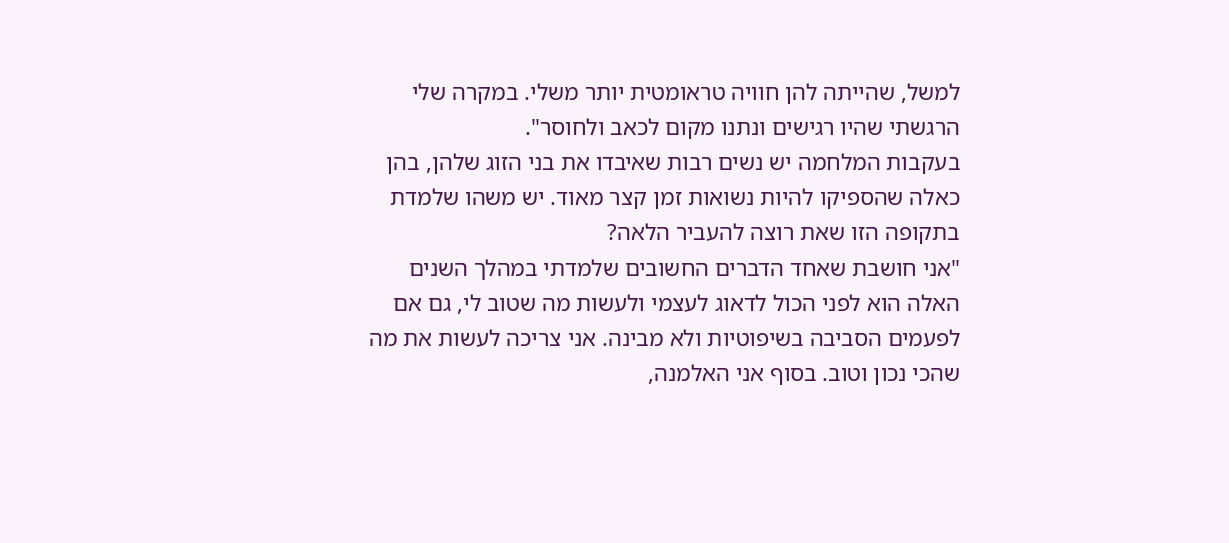למשל, שהייתה להן חוויה טראומטית יותר משלי. במקרה שלי הרגשתי שהיו רגישים ונתנו מקום לכאב ולחוסר".
בעקבות המלחמה יש נשים רבות שאיבדו את בני הזוג שלהן, בהן כאלה שהספיקו להיות נשואות זמן קצר מאוד. יש משהו שלמדת בתקופה הזו שאת רוצה להעביר הלאה?
"אני חושבת שאחד הדברים החשובים שלמדתי במהלך השנים האלה הוא לפני הכול לדאוג לעצמי ולעשות מה שטוב לי, גם אם לפעמים הסביבה בשיפוטיות ולא מבינה. אני צריכה לעשות את מה שהכי נכון וטוב. בסוף אני האלמנה,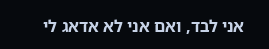אני לבד, ואם אני לא אדאג לי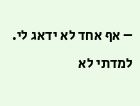– אף אחד לא ידאג לי. למדתי לא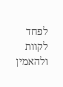לפחד לקוות ולהאמין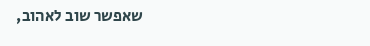שאפשר שוב לאהוב,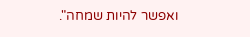ואפשר להיות שמחה".